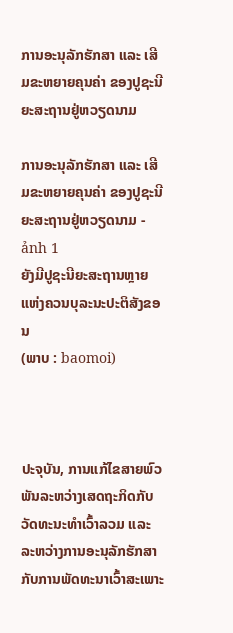ການອະນຸລັກຮັກສາ ແລະ ເສີມຂະຫຍາຍຄຸນຄ່າ ຂອງປູຊະນີຍະສະຖານຢູ່ຫວຽດນາມ

ການອະນຸລັກຮັກສາ ແລະ ເສີມຂະຫຍາຍຄຸນຄ່າ ຂອງປູຊະນີຍະສະຖານຢູ່ຫວຽດນາມ - ảnh 1
ຍັງມີປູຊະນີຍະສະຖານຫຼາຍແຫ່ງຄວນບຸລະນະປະຕິສັງຂອນ
(ພາບ : baomoi)



ປະຈຸບັນ, ການແກ້ໄຂສາຍພົວພັນລະຫວ່າງເສດຖະກິດກັບວັດທະນະທຳເວົ້າລວມ ແລະ ລະຫວ່າງການອະນຸລັກຮັກສາກັບການພັດທະນາເວົ້າສະເພາະ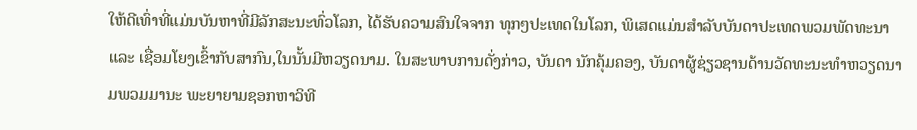ໃຫ້ດີເທົ່າທີ່ແມ່ນບັນຫາທີ່ມີລັກສະນະທົ່ວໂລກ, ໄດ້ຮັບຄວາມສົນໃຈຈາກ ທຸກໆປະເທດໃນໂລກ, ພິເສດແມ່ນສຳລັບບັນດາປະເທດພວມພັດທະນາ ແລະ ເຊື່ອມໂຍງເຂົ້າກັບສາກົນ,ໃນນັ້ນມີຫວຽດນາມ. ໃນສະພາບການດັ່ງກ່າວ, ບັນດາ ນັກຄຸ້ມຄອງ, ບັນດາຜູ້ຊ່ຽວຊານດ້ານວັດທະນະທຳຫວຽດນາມພວມມານະ ພະຍາຍາມຊອກຫາວິທີ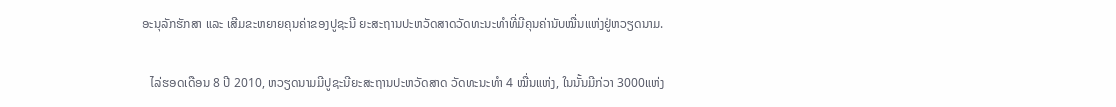ອະນຸລັກຮັກສາ ແລະ ເສີມຂະຫຍາຍຄຸນຄ່າຂອງປູຊະນີ ຍະສະຖານປະຫວັດສາດວັດທະນະທຳທີ່ມີຄຸນຄ່ານັບໝື່ນແຫ່ງຢູ່ຫວຽດນາມ.

   ໄລ່ຮອດເດືອນ 8 ປີ 2010, ຫວຽດນາມມີປູຊະນີຍະສະຖານປະຫວັດສາດ ວັດທະນະທຳ 4 ໝື່ນແຫ່ງ, ໃນນັ້ນມີກ່ວາ 3000ແຫ່ງ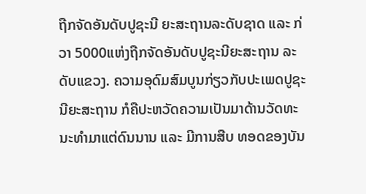ຖືກຈັດອັນດັບປູຊະນີ ຍະສະຖານລະດັບຊາດ ແລະ ກ່ວາ 5000ແຫ່ງຖືກຈັດອັນດັບປູຊະນີຍະສະຖານ ລະດັບແຂວງ. ຄວາມອຸດົມສົມບູນກ່ຽວກັບປະເພດປູຊະນີຍະສະຖານ ກໍຄືປະຫວັດຄວາມເປັນມາດ້ານວັດທະນະທຳມາແຕ່ດົນນານ ແລະ ມີການສືບ ທອດຂອງບັນ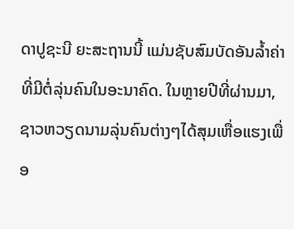ດາປູຊະນີ ຍະສະຖານນີ້ ແມ່ນຊັບສົມບັດອັນລ້ຳຄ່າທີ່ມີຕໍ່ລຸ່ນຄົນໃນອະນາຄົດ. ໃນຫຼາຍປີທີ່ຜ່ານມາ, ຊາວຫວຽດນາມລຸ່ນຄົນຕ່າງໆໄດ້ສຸມເຫື່ອແຮງເພື່ອ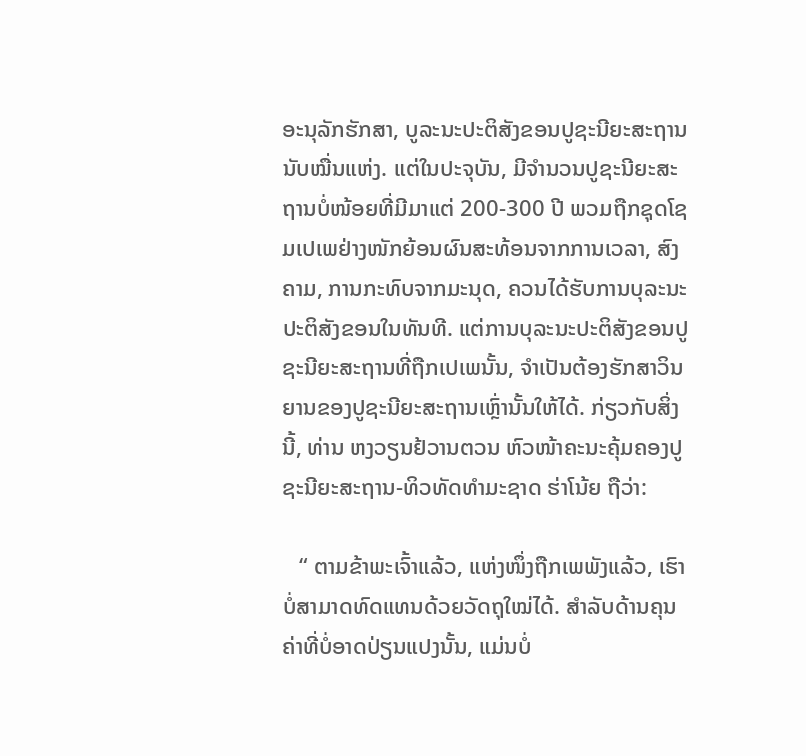ອະນຸລັກຮັກສາ, ບູລະນະປະຕິສັງຂອນປູຊະນີຍະສະຖານນັບໝື່ນແຫ່ງ. ແຕ່ໃນປະຈຸບັນ, ມີຈຳນວນປູຊະນີຍະສະຖານບໍ່ໜ້ອຍທີ່ມີມາແຕ່ 200-300 ປີ ພວມຖືກຊຸດໂຊມເປເພຢ່າງໜັກຍ້ອນຜົນສະທ້ອນຈາກການເວລາ, ສົງຄາມ, ການກະທົບຈາກມະນຸດ, ຄວນໄດ້ຮັບການບຸລະນະປະຕິສັງຂອນໃນທັນທີ. ແຕ່ການບຸລະນະປະຕິສັງຂອນປູຊະນີຍະສະຖານທີ່ຖືກເປເພນັ້ນ, ຈຳເປັນຕ້ອງຮັກສາວິນຍານຂອງປູຊະນີຍະສະຖານເຫຼົ່ານັ້ນໃຫ້ໄດ້. ກ່ຽວກັບສິ່ງນີ້, ທ່ານ ຫງວຽນຢ້ວານຕວນ ຫົວໜ້າຄະນະຄຸ້ມຄອງປູຊະນີຍະສະຖານ-ທິວທັດທຳມະຊາດ ຮ່າໂນ້ຍ ຖືວ່າ:

   “ ຕາມຂ້າພະເຈົ້າແລ້ວ, ແຫ່ງໜຶ່ງຖືກເພພັງແລ້ວ, ເຮົາບໍ່ສາມາດທົດແທນດ້ວຍວັດຖຸໃໝ່ໄດ້. ສຳລັບດ້ານຄຸນຄ່າທີ່ບໍ່ອາດປ່ຽນແປງນັ້ນ, ແມ່ນບໍ່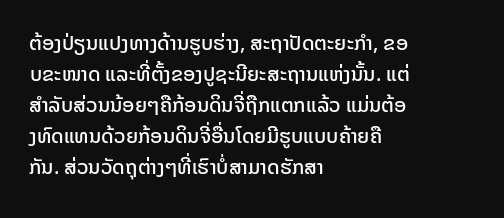ຕ້ອງປ່ຽນແປງທາງດ້ານຮູບຮ່າງ, ສະຖາປັດຕະຍະກຳ, ຂອບຂະໜາດ ແລະທີ່ຕັ້ງຂອງປູຊະນີຍະສະຖານແຫ່ງນັ້ນ. ແຕ່ສຳລັບສ່ວນນ້ອຍໆຄືກ້ອນດິນຈີ່ຖືກແຕກແລ້ວ ແມ່ນຕ້ອງທົດແທນດ້ວຍກ້ອນດິນຈີ່ອື່ນໂດຍມີຮູບແບບຄ້າຍຄືກັນ. ສ່ວນວັດຖຸຕ່າງໆທີ່ເຮົາບໍ່ສາມາດຮັກສາ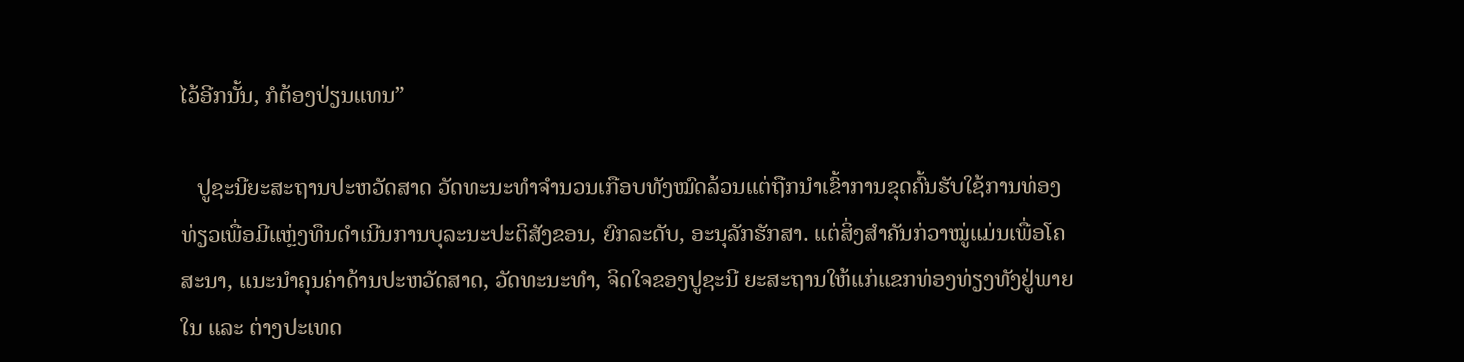ໄວ້ອີກນັ້ນ, ກໍຕ້ອງປ່ຽນແທນ”

   ປູຊະນີຍະສະຖານປະຫວັດສາດ ວັດທະນະທຳຈຳນວນເກືອບທັງໝົດລ້ວນແຕ່ຖືກນຳເຂົ້າການຂຸດຄົ້ນຮັບໃຊ້ການທ່ອງທ່ຽວເພື່ອມີແຫຼ່ງທຶນດຳເນີນການບຸລະນະປະຕິສັງຂອນ, ຍົກລະດັບ, ອະນຸລັກຮັກສາ. ແຕ່ສິ່ງສຳຄັນກ່ວາໝູ່ແມ່ນເພື່ອໂຄສະນາ, ແນະນຳຄຸນຄ່າດ້ານປະຫວັດສາດ, ວັດທະນະທຳ, ຈິດໃຈຂອງປູຊະນີ ຍະສະຖານໃຫ້ແກ່ແຂກທ່ອງທ່ຽງທັງຢູ່ພາຍໃນ ແລະ ຕ່າງປະເທດ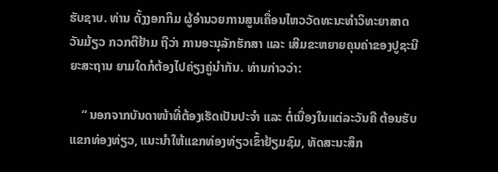ຮັບຊາບ. ທ່ານ ດັ້ງງອກກິມ ຜູ້ອຳນວຍການສູນເຄື່ອນໄຫວວັດທະນະທຳວິທະຍາສາດ ວັນມ້ຽວ ກວກຕືຢ້າມ ຖືວ່າ ການອະນຸລັກຮັກສາ ແລະ ເສີມຂະຫຍາຍຄຸນຄ່າຂອງປູຊະນີ ຍະສະຖານ ຍາມໃດກໍຕ້ອງໄປຄ່ຽງຄູ່ນຳກັນ. ທ່ານກ່າວວ່າ:

    “ ນອກຈາກບັນດາໜ້າທີ່ຕ້ອງເຮັດເປັນປະຈຳ ແລະ ຕໍ່ເນື່ອງໃນແຕ່ລະວັນຄື ຕ້ອນຮັບແຂກທ່ອງທ່ຽວ, ແນະນຳໃຫ້ແຂກທ່ອງທ່ຽວເຂົ້າຢ້ຽມຊົມ, ທັດສະນະສຶກ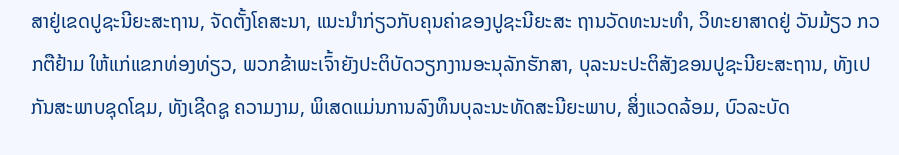ສາຢູ່ເຂດປູຊະນີຍະສະຖານ, ຈັດຕັ້ງໂຄສະນາ, ແນະນຳກ່ຽວກັບຄຸນຄ່າຂອງປູຊະນີຍະສະ ຖານວັດທະນະທຳ, ວິທະຍາສາດຢູ່ ວັນມ້ຽວ ກວກຕືຢ້າມ ໃຫ້ແກ່ແຂກທ່ອງທ່ຽວ, ພວກຂ້າພະເຈົ້າຍັງປະຕິບັດວຽກງານອະນຸລັກຮັກສາ, ບຸລະນະປະຕິສັງຂອນປູຊະນີຍະສະຖານ, ທັງເປກັນສະພາບຊຸດໂຊມ, ທັງເຊີດຊູ ຄວາມງາມ, ພິເສດແມ່ນການລົງທຶນບຸລະນະທັດສະນີຍະພາບ, ສິ່ງແວດລ້ອມ, ບົວລະບັດ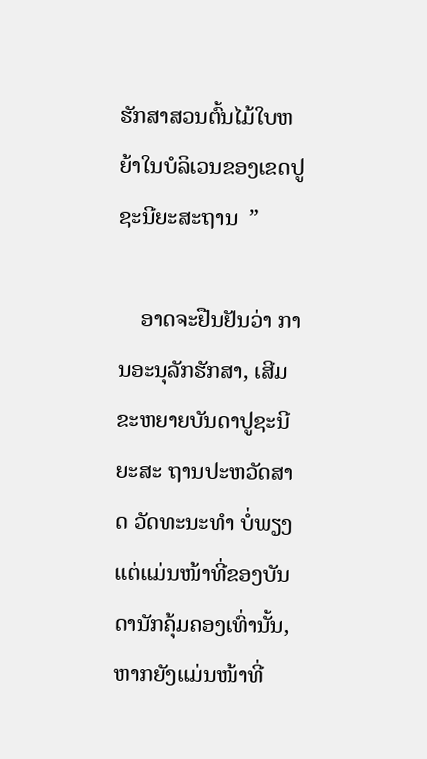ຮັກສາສວນຕົ້ນໄມ້ໃບຫຍ້າໃນບໍລິເວນຂອງເຂດປູຊະນີຍະສະຖານ  ”

    ອາດຈະຢືນຢັນວ່າ ການອະນຸລັກຮັກສາ, ເສີມຂະຫຍາຍບັນດາປູຊະນີຍະສະ ຖານປະຫວັດສາດ ວັດທະນະທຳ ບໍ່ພຽງແຕ່ແມ່ນໜ້າທີ່ຂອງບັນດານັກຄຸ້ມຄອງເທົ່ານັ້ນ, ຫາກຍັງແມ່ນໜ້າທີ່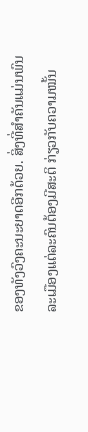ຂອງທັງວົງຄະນະຍາດອີກດ້ວຍ. ສິ່ງທີ່ສຳຄັນແມ່ນພົນລະເມືອງແຕ່ລະຄົນຕ້ອງມີສະຕິ ກ່ຽວກັບຄວາມໝັ້ນ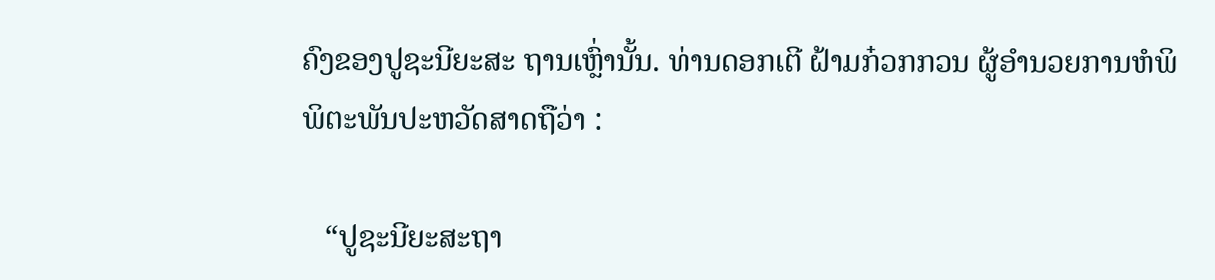ຄົງຂອງປູຊະນີຍະສະ ຖານເຫຼົ່ານັ້ນ. ທ່ານດອກເຕີ ຝ້າມກ໋ວກກວນ ຜູ້ອຳນວຍການຫໍພິພິຕະພັນປະຫວັດສາດຖືວ່າ :

   “ປູຊະນີຍະສະຖາ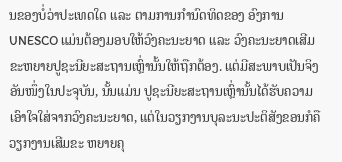ນຂອງບໍ່ວ່າປະເທດໃດ ແລະ ຕາມການກຳນົດທິດຂອງ ອົງການ UNESCO ແມ່ນຕ້ອງມອບໃຫ້ວົງຄະນະຍາດ ແລະ ວົງຄະນະຍາດເສີມຂະຫຍາຍປູຊະນີຍະສະຖານເຫຼົ່ານັ້ນໃຫ້ຖືກຕ້ອງ. ແຕ່ມີສະພາບເປັນຈິງອັນໜຶ່ງໃນປະຈຸບັນ, ນັ້ນແມ່ນ ປູຊະນີຍະສະຖານເຫຼົ່ານັ້ນໄດ້ຮັບຄວາມເອົາໃຈໃສ່ຈາກວົງຄະນະຍາດ, ແຕ່ໃນວຽກງານບຸລະນະປະຕິສັງຂອນກໍຄືວຽກງານເສີມຂະ ຫຍາຍຄຸ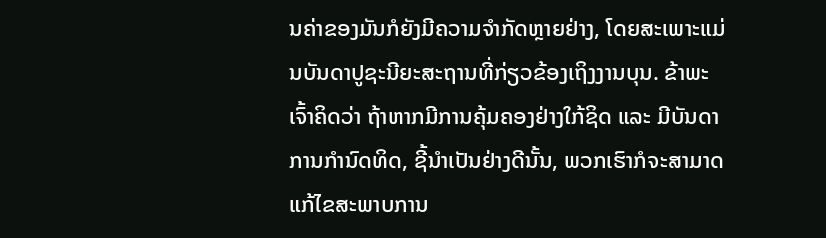ນຄ່າຂອງມັນກໍຍັງມີຄວາມຈຳກັດຫຼາຍຢ່າງ, ໂດຍສະເພາະແມ່ນບັນດາປູຊະນີຍະສະຖານທີ່ກ່ຽວຂ້ອງເຖິງງານບຸນ. ຂ້າພະເຈົ້າຄິດວ່າ ຖ້າຫາກມີການຄຸ້ມຄອງຢ່າງໃກ້ຊິດ ແລະ ມີບັນດາການກຳນົດທິດ, ຊີ້ນຳເປັນຢ່າງດີນັ້ນ, ພວກເຮົາກໍຈະສາມາດແກ້ໄຂສະພາບການ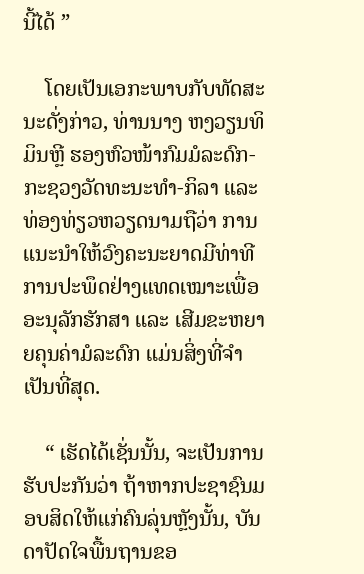ນີ້ໄດ້ ”

    ໂດຍເປັນເອກະພາບກັບທັດສະນະດັ່ງກ່າວ, ທ່ານນາງ ຫງວຽນທິມິນຫຼີ ຮອງຫົວໜ້າກົມມໍລະດົກ-ກະຊວງວັດທະນະທຳ-ກິລາ ແລະ ທ່ອງທ່ຽວຫວຽດນາມຖືວ່າ ການ ແນະນຳໃຫ້ວົງຄະນະຍາດມີທ່າທີການປະພຶດຢ່າງແທດເໝາະເພື່ອອະນຸລັກຮັກສາ ແລະ ເສີມຂະຫຍາຍຄຸນຄ່າມໍລະດົກ ແມ່ນສິ່ງທີ່ຈຳເປັນທີ່ສຸດ.

    “ ເຮັດໄດ້ເຊັ່ນນັ້ນ, ຈະເປັນການຮັບປະກັນວ່າ ຖ້າຫາກປະຊາຊົນມອບສິດໃຫ້ແກ່ຄົນລຸ່ນຫຼັງນັ້ນ, ບັນດາປັດໃຈພື້ນຖານຂອ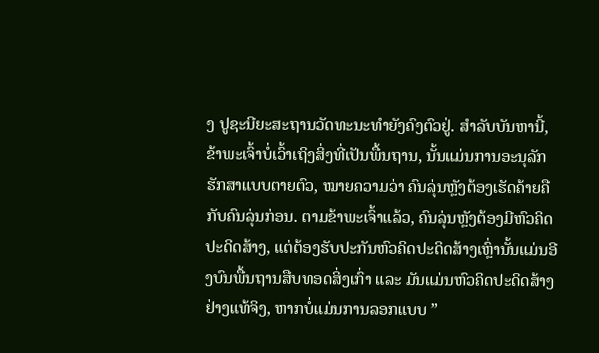ງ ປູຊະນີຍະສະຖານວັດທະນະທຳຍັງຄົງຕົວຢູ່. ສຳລັບບັນຫານີ້, ຂ້າພະເຈົ້າບໍ່ເວົ້າເຖິງສິ່ງທີ່ເປັນພື້ນຖານ, ນັ້ນແມ່ນການອະນຸລັກຮັກສາແບບຕາຍຕົວ, ໝາຍຄວາມວ່າ ຄົນລຸ່ນຫຼັງຕ້ອງເຮັດຄ້າຍຄືກັບຄົນລຸ່ນກ່ອນ. ຕາມຂ້າພະເຈົ້າແລ້ວ, ຄົນລຸ່ນຫຼັງຕ້ອງມີຫົວຄິດປະດິດສ້າງ, ແຕ່ຕ້ອງຮັບປະກັນຫົວຄິດປະດິດສ້າງເຫຼົ່ານັ້ນແມ່ນອີງບົນພື້ນຖານສືບທອດສິ່ງເກົ່າ ແລະ ມັນແມ່ນຫົວຄິດປະດິດສ້າງຢ່າງແທ້ຈິງ, ຫາກບໍ່ແມ່ນການລອກແບບ ”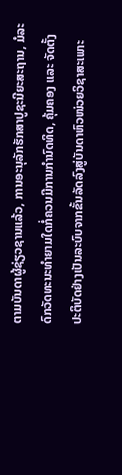ຕາມບັນດາຜູ້ຊ່ຽວຊານແລ້ວ, ການອະນຸລັກຮັກສາປູຊະນີຍະສະຖານ, ມໍລະດົກວັດທະນະທຳຍາມໃດກໍ່ຄວນມີການກຳນົດທິດ, ຄຸ້ມຄອງ ແລະ ຈັດຕັ້ງປະຕິບັດຢ່າງເປັນລະບົບຈາກຂັ້ນລັດລົງສູ່ບັນດາຫົວໜ່ວຍວິຊາສະເພາະ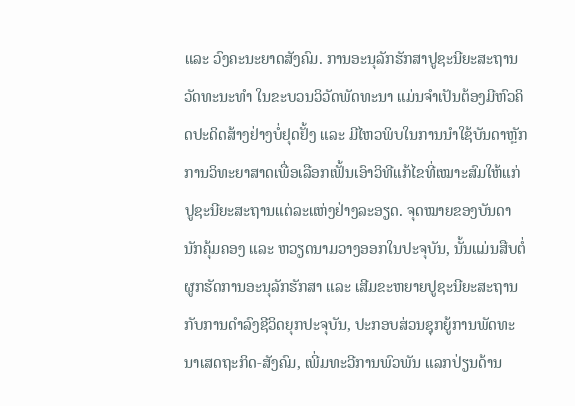ແລະ ວົງຄະນະຍາດສັງຄົມ. ການອະນຸລັກຮັກສາປູຊະນີຍະສະຖານວັດທະນະທຳ ໃນຂະບວນວິວັດພັດທະນາ ແມ່ນຈຳເປັນຕ້ອງມີຫົວຄິດປະດິດສ້າງຢ່າງບໍ່ຢຸດຢັ້ງ ແລະ ມີໄຫວພິບໃນການນຳໃຊ້ບັນດາຫຼັກການວິທະຍາສາດເພື່ອເລືອກເຟັ້ນເອົາວິທີແກ້ໄຂທີ່ເໝາະສົມໃຫ້ແກ່ ປູຊະນີຍະສະຖານແຕ່ລະແຫ່ງຢ່າງລະອຽດ. ຈຸດໝາຍຂອງບັນດານັກຄຸ້ມຄອງ ແລະ ຫວຽດນາມວາງອອກໃນປະຈຸບັນ, ນັ້ນແມ່ນສືບຕໍ່ຜູກຮັດການອະນຸລັກຮັກສາ ແລະ ເສີມຂະຫຍາຍປູຊະນີຍະສະຖານກັບການດຳລົງຊີວິດຍຸກປະຈຸບັນ, ປະກອບສ່ວນຊຸກຍູ້ການພັດທະນາເສດຖະກິດ-ສັງຄົມ, ເພີ່ມທະວີການພົວພັນ ແລກປ່ຽນດ້ານ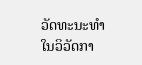ວັດທະນະທຳໃນວິວັດກາ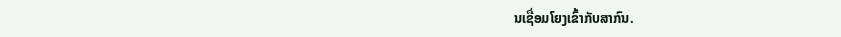ນເຊື່ອມໂຍງເຂົ້າກັບສາກົນ.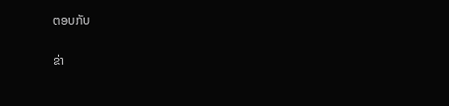ຕອບກັບ

ຂ່າ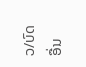ວ/ບົດອື່ນ